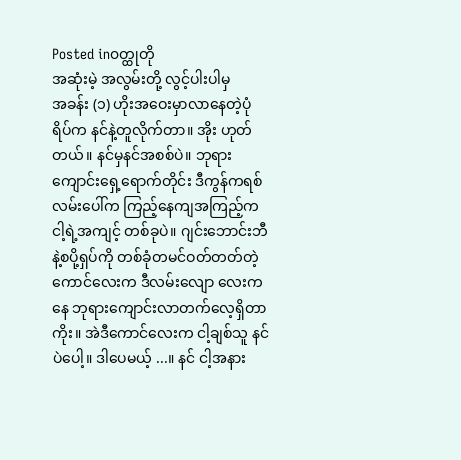Posted in၀တ္ထုတို
အဆုံးမဲ့ အလွမ်းတို့ လွင့်ပါးပါမှ
အခန်း (၁) ဟိုးအဝေးမှာလာနေတဲ့ပုံရိပ်က နင်နဲ့တူလိုက်တာ။ အိုး ဟုတ်တယ်။ နင်မှနင်အစစ်ပဲ။ ဘုရားကျောင်းရှေ့ရောက်တိုင်း ဒီကွန်ကရစ်လမ်းပေါ်က ကြည့်နေကျအကြည့်က ငါ့ရဲ့အကျင့် တစ်ခုပဲ။ ဂျင်းဘောင်းဘီနဲ့စပို့ရှပ်ကို တစ်ခုံတမင်ဝတ်တတ်တဲ့ကောင်လေးက ဒီလမ်းလျော လေးကနေ ဘုရားကျောင်းလာတက်လေ့ရှိတာကိုး။ အဲဒီကောင်လေးက ငါ့ချစ်သူ နင်ပဲပေါ့။ ဒါပေမယ့် ...။ နင် ငါ့အနား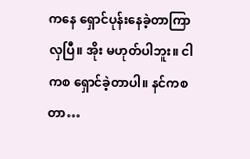ကနေ ရှောင်ပုန်းနေခဲ့တာကြာလှပြီ။ အိုး မဟုတ်ပါဘူး။ ငါကစ ရှောင်ခဲ့တာပါ။ နင်ကစတာ…